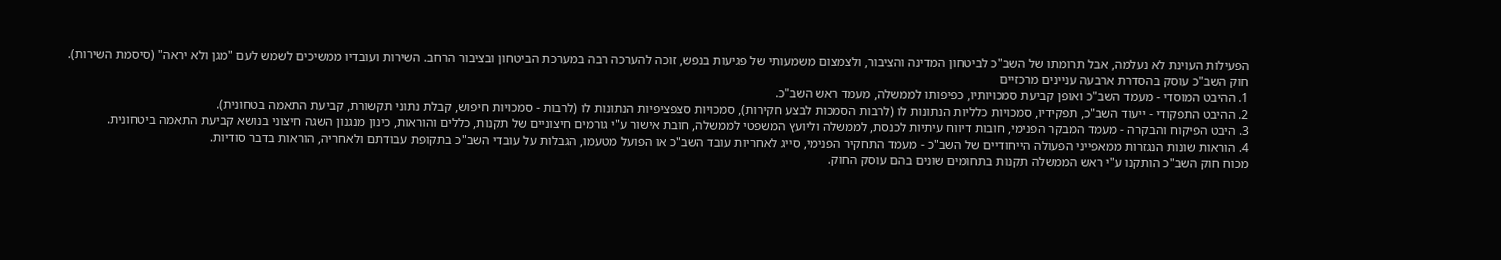הפעילות העוינת לא נעלמה, אבל תרומתו של השב"כ לביטחון המדינה והציבור, ולצמצום משמעותי של פגיעות בנפש, זוכה להערכה רבה במערכת הביטחון ובציבור הרחב. השירות ועובדיו ממשיכים לשמש לעם "מגן ולא יראה" (סיסמת השירות).
חוק השב"כ עוסק בהסדרת ארבעה עניינים מרכזיים
1. ההיבט המוסדי - מעמד השב"כ ואופן קביעת סמכויותיו, כפיפותו לממשלה, מעמד ראש השב"כ.
2. ההיבט התפקודי - ייעוד השב"כ, תפקידיו, סמכויות כלליות הנתונות לו (לרבות הסמכות לבצע חקירות), סמכויות סצפציפיות הנתונות לו (לרבות - סמכויות חיפוש, קבלת נתוני תקשורת, קביעת התאמה בטחונית).
3. היבט הפיקוח והבקרה - מעמד המבקר הפנימי, חובות דיווח עיתיות לכנסת, לממשלה וליועץ המשפטי לממשלה, חובת אישור ע"י גורמים חיצוניים של תקנות, כללים והוראות, כינון מנגנון השגה חיצוני בנושא קביעת התאמה ביטחונית.
4. הוראות שונות הנגזרות ממאפייני הפעולה הייחודיים של השב"כ - מעמד התחקיר הפנימי, סייג לאחריות עובד השב"כ או הפועל מטעמו, הגבלות על עובדי השב"כ בתקופת עבודתם ולאחריה, הוראות בדבר סודיות.
מכוח חוק השב"כ הותקנו ע"י ראש הממשלה תקנות בתחומים שונים בהם עוסק החוק.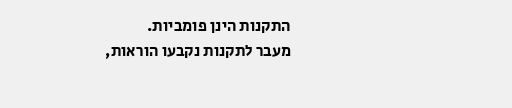התקנות הינן פומביות.
מעבר לתקנות נקבעו הוראות,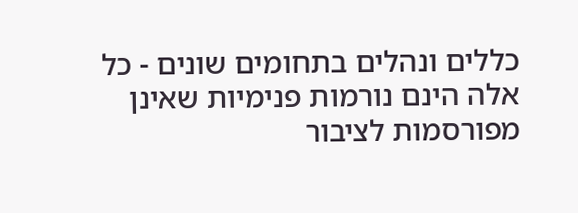כללים ונהלים בתחומים שונים - כל אלה הינם נורמות פנימיות שאינן מפורסמות לציבור